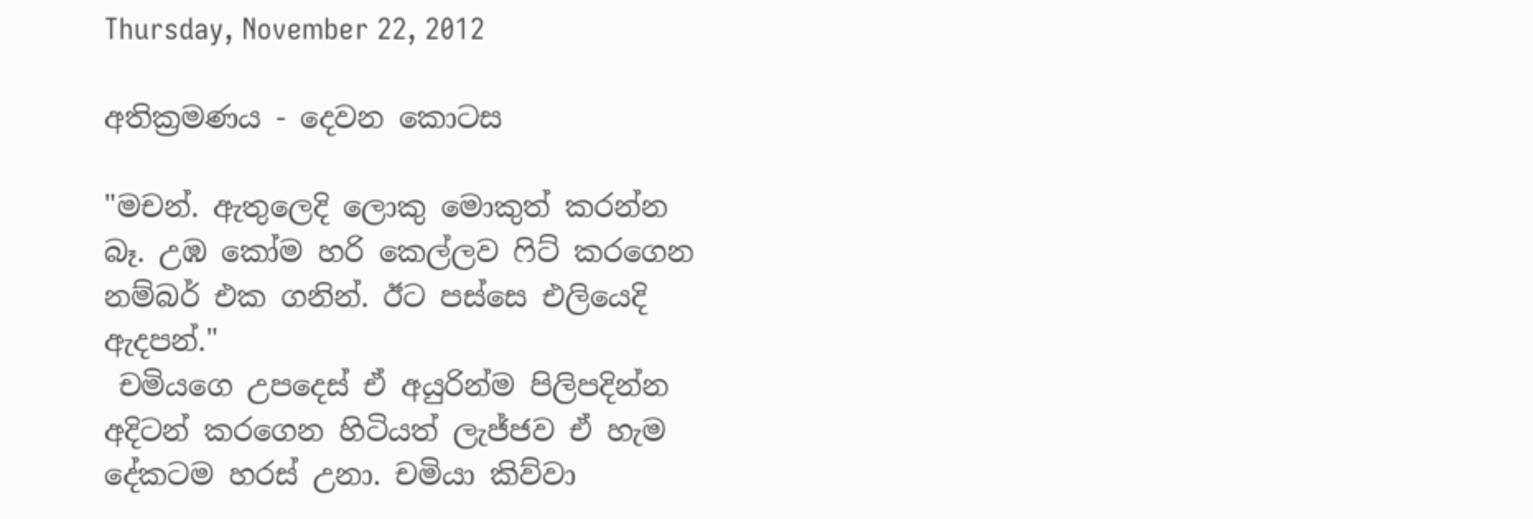Thursday, November 22, 2012

අතික්‍රමණය - දෙවන කොටස

"මචන්. ඇතුලෙදි ලොකු මොකුත් කරන්න බෑ. උඹ කෝම හරි කෙල්ලව ෆිට් කරගෙන නම්බර් එක ගනින්. ඊට පස්සෙ එලියෙදි ඇදපන්."
 චමියගෙ උපදෙස් ඒ අයුරින්ම පිලිපදින්න අදිටන් කරගෙන හිටියත් ලැජ්ජව ඒ හැම දේකටම හරස් උනා. චමියා කිව්වා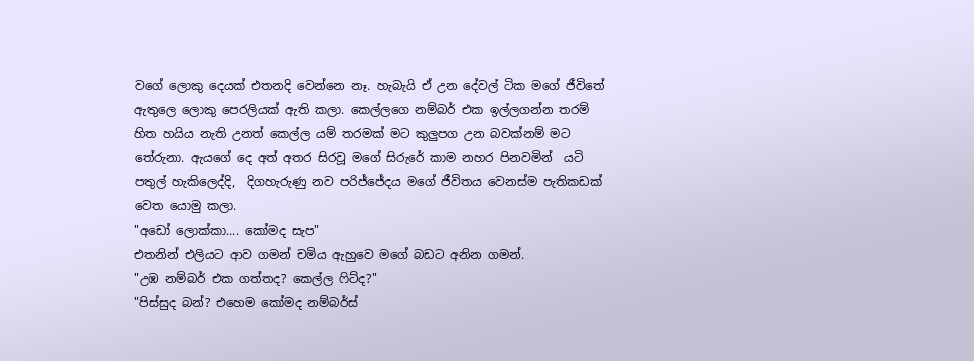වගේ ලොකු දෙයක් එතනදි වෙන්නෙ නෑ. හැබැයි ඒ උන දේවල් ටික මගේ ජීවිතේ ඇතුලෙ ලොකු පෙරලියක් ඇති කලා. කෙල්ලගෙ නම්බර් එක ඉල්ලගන්න තරම් හිත හයිය නැති උනත් කෙල්ල යම් තරමක් මට කුලුපග උන බවක්නම් මට තේරුනා. ඇයගේ දෙ අත් අතර සිරවූ මගේ සිරුරේ කාම නහර පිනවමින්  යටි පතුල් හැකිලෙද්දි,  දිගහැරුණු නව පරිජ්ජේදය මගේ ජීවිතය වෙනස්ම පැතිකඩක් වෙත යොමු කලා.
"අඩෝ ලොක්කා.... කෝමද සැප"
එතනින් එලියට ආව ගමන් චමිය ඇහුවෙ මගේ බඩට අනින ගමන්.
"උඹ නම්බර් එක ගත්තද? කෙල්ල ෆිට්ද?"
"පිස්සුද බන්? එහෙම කෝමද නම්බර්ස්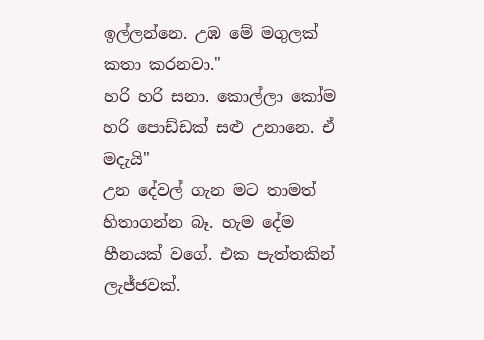ඉල්ලන්නෙ. උඹ මේ මගුලක් කතා කරනවා."
හරි හරි සනා. කොල්ලා කෝම හරි පොඩ්ඩක් සළු උනානෙ. ඒ මදැයි"
උන දේවල් ගැන මට තාමත් හිතාගන්න බෑ. හැම දේම හීනයක් වගේ. එක පැත්තකින් ලැජ්ජවක්.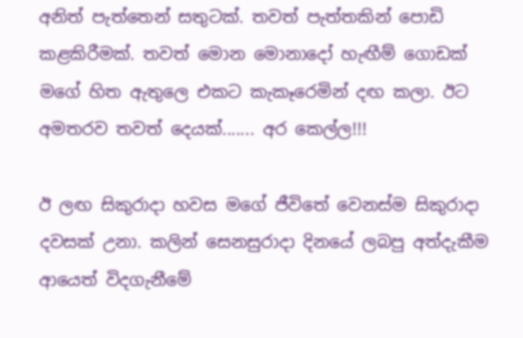අනිත් පැත්තෙන් සතුටක්. තවත් පැත්තකින් පොඩි කළකිරීමක්. තවත් මොන මොනාදෝ හැඟීම් ගොඩක් මගේ හිත ඇතුලෙ එකට කැකෑරෙමින් දඟ කලා. ඊට අමතරව තවත් දෙයක්....... අර කෙල්ල!!!

ඊ ලඟ සිකුරාදා හවස මගේ ජීවිතේ වෙනස්ම සිකුරාදා දවසක් උනා. කලින් සෙනසුරාදා දිනයේ ලබපු අත්දැකීම ආයෙත් විදගැනීමේ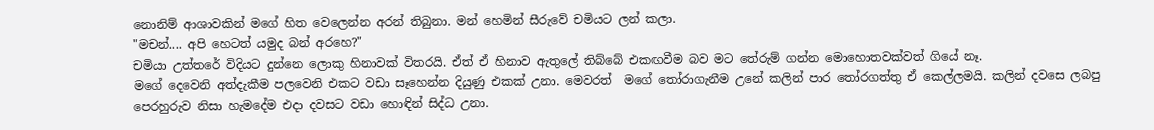නොනිම් ආශාවකින් මගේ හිත වෙලෙන්න අරන් තිබුනා. මන් හෙමින් සීරුවේ චමියට ලන් කලා.
"මචන්.... අපි හෙටත් යමුද බන් අරහෙ?"
චමියා උත්තරේ විදියට දුන්නෙ ලොකු හිනාවක් විතරයි. ඒත් ඒ හිනාව ඇතුලේ තිබ්බේ එකඟවීම බව මට තේරුම් ගන්න මොහොතවක්වත් ගියේ නෑ.
මගේ දෙවෙනි අත්දැකීම පලවෙනි එකට වඩා සෑහෙන්න දියුණු එකක් උනා. මෙවරත්  මගේ තෝරාගැනීම උනේ කලින් පාර තෝරගත්තු ඒ කෙල්ලමයි. කලින් දවසෙ ලබපු පෙරහුරුව නිසා හැමදේම එදා දවසට වඩා හොඳින් සිද්ධ උනා.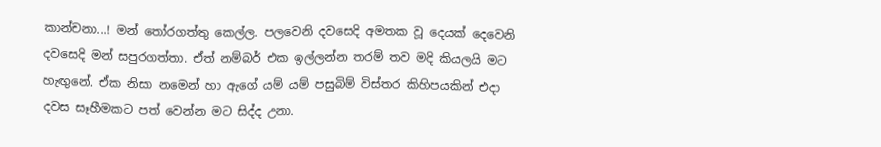කාන්චනා...! මන් තෝරගත්තු කෙල්ල. පලවෙනි දවසෙදි අමතක වූ දෙයක් දෙවෙනි දවසෙදි මන් සපුරගත්තා. ඒත් නම්බර් එක ඉල්ලන්න තරම් තව මදි කියලයි මට හැඟුනේ. ඒක නිසා නමෙන් හා ඇගේ යම් යම් පසුබිම් විස්තර කිහිපයකින් එදා දවස සෑහීමකට පත් වෙන්න මට සිද්ද උනා.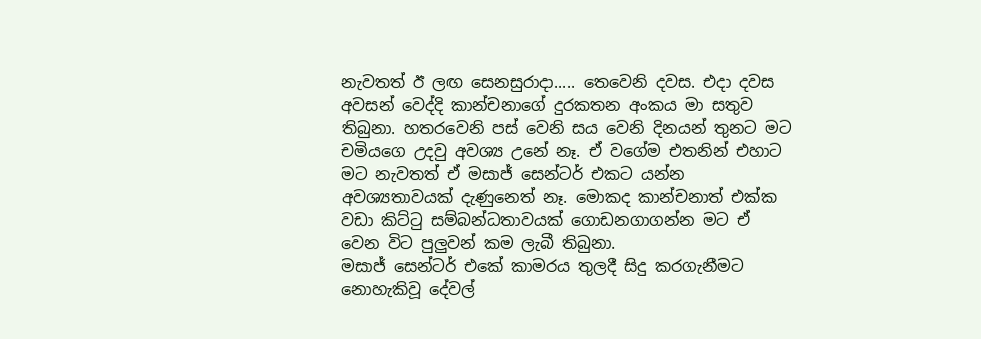නැවතත් ඊ ලඟ සෙනසුරාදා..... තෙවෙනි දවස. එදා දවස අවසන් වෙද්දි කාන්චනාගේ දුරකතන අංකය මා සතුව තිබුනා. හතරවෙනි පස් වෙනි සය වෙනි දිනයන් තුනට මට චමියගෙ උදවු අවශ්‍ය උනේ නෑ. ඒ වගේම එතනින් එහාට මට නැවතත් ඒ මසාජ් සෙන්ටර් එකට යන්න අවශ්‍යතාවයක් දැණුනෙත් නෑ. මොකද කාන්චනාත් එක්ක වඩා කිට්ටු සම්බන්ධතාවයක් ගොඩනගාගන්න මට ඒ වෙන විට පුලුවන් කම ලැබී තිබුනා.
මසාජ් සෙන්ටර් එකේ කාමරය තුලදී සිදු කරගැනීමට නොහැකිවූ දේවල්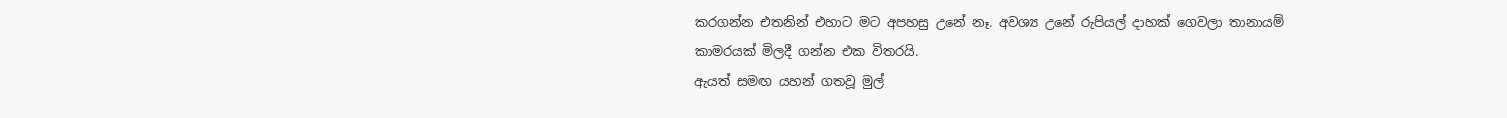කරගන්න එතනින් එහාට මට අපහසු උනේ නෑ. අවශ්‍ය උනේ රුපියල් දාහක් ගෙවලා තානායම් කාමරයක් මිලදී ගන්න එක විතරයි.
ඇයත් සමඟ යහන් ගතවූ මුල්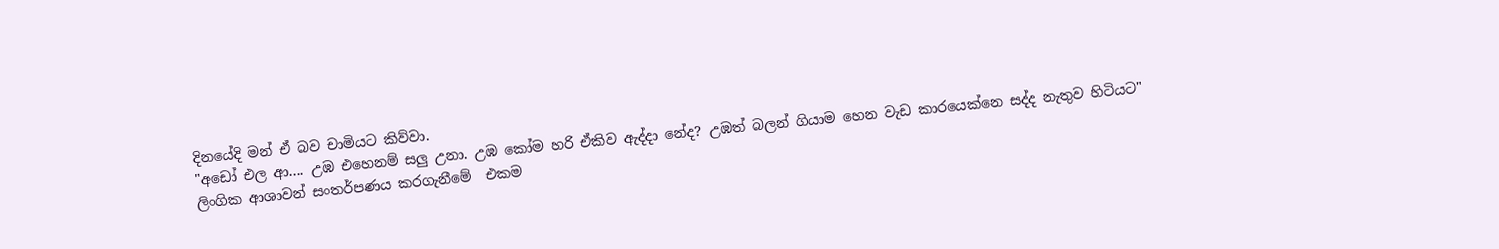දිනයේදි මන් ඒ බව චාමියට කිව්වා.
"අඩෝ එල ආ.... උඹ එහෙනම් සලු උනා. උඹ කෝම හරි ඒකිව ඇද්දා නේද? උඹත් බලන් ගියාම හෙන වැඩ කාරයෙක්නෙ සද්ද නැතුව හිටියට"
ලිංගික ආශාවන් සංතර්පණය කරගැනීමේ  එකම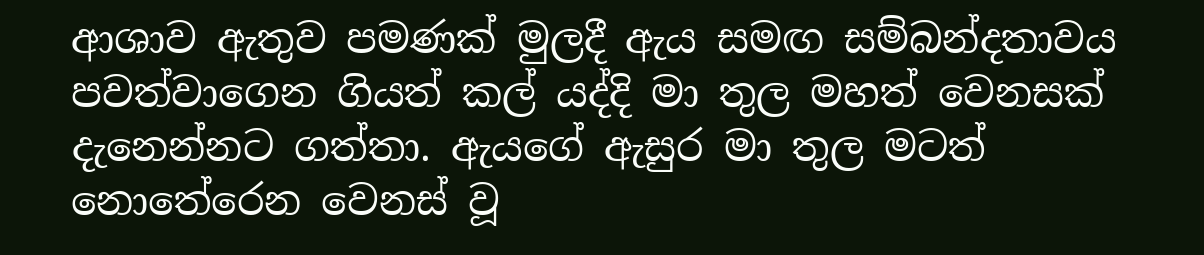ආශාව ඇතුව පමණක් මුලදී ඇය සමඟ සම්බන්දතාවය පවත්වාගෙන ගියත් කල් යද්දි මා තුල මහත් වෙනසක් දැනෙන්නට ගත්තා. ඇයගේ ඇසුර මා තුල මටත් නොතේරෙන වෙනස් වූ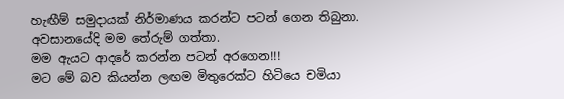හැඟීම් සමුදායක් නිර්මාණය කරන්ට පටන් ගෙන තිබුනා. අවසානයේදි මම තේරුම් ගත්තා.
මම ඇයට ආදරේ කරන්න පටන් අරගෙන!!!
මට මේ බව කියන්න ලඟම මිතුරෙක්ට හිටියෙ චමියා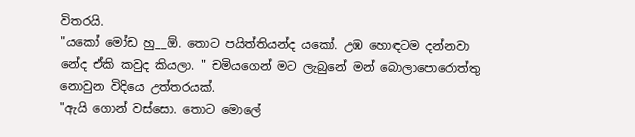විතරයි.
"යකෝ මෝඩ හු__ඕ. තොට පයිත්තියන්ද යකෝ. උඹ හොඳටම දන්නවා නේද ඒකි කවුද කියලා. " චමියගෙන් මට ලැබුනේ මන් බොලාපොරොත්තු නොවුන විදියෙ උත්තරයක්.
"ඇයි ගොන් වස්සො. තොට මොලේ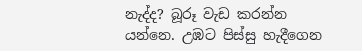නැද්ද? බූරූ වැඩ කරන්න යන්නෙ. උඹට පිස්සු හැදීගෙන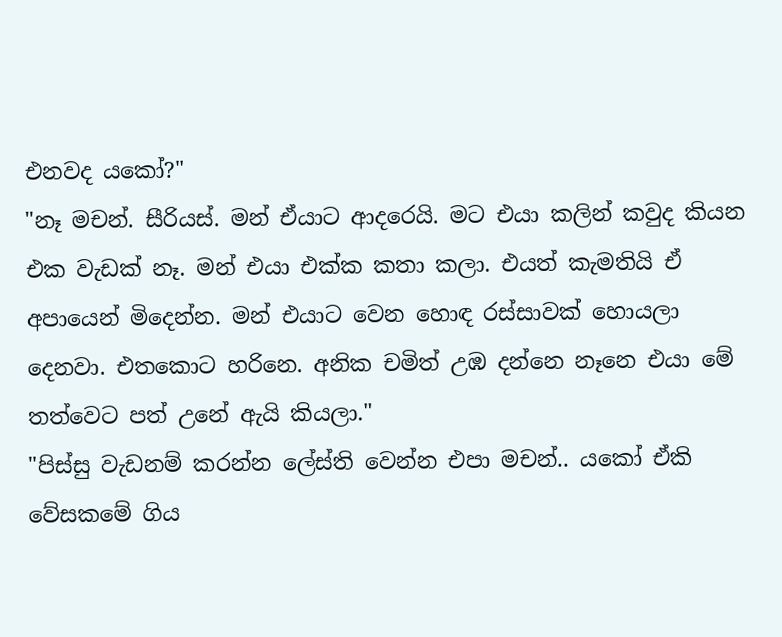එනවද යකෝ?"
"නෑ මචන්. සීරියස්. මන් ඒයාට ආදරෙයි. මට එයා කලින් කවුද කියන එක වැඩක් නෑ. මන් එයා එක්ක කතා කලා. එයත් කැමතියි ඒ අපායෙන් මිදෙන්න. මන් එයාට වෙන හොඳ රස්සාවක් හොයලා දෙනවා. එතකොට හරිනෙ. අනික චමිත් උඹ දන්නෙ නෑනෙ එයා මේ තත්වෙට පත් උනේ ඇයි කියලා."
"පිස්සු වැඩනම් කරන්න ලේස්ති වෙන්න එපා මචන්.. යකෝ ඒකි වේසකමේ ගිය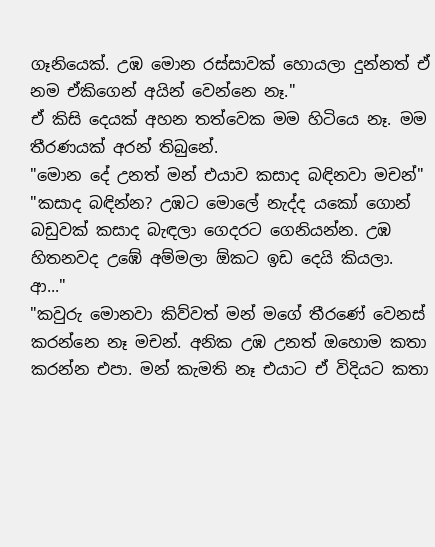ගෑනියෙක්. උඹ මොන රස්සාවක් හොයලා දුන්නත් ඒ නම ඒකිගෙන් අයින් වෙන්නෙ නෑ."
ඒ කිසි දෙයක් අහන තත්වෙක මම හිටියෙ නෑ. මම තීරණයක් අරන් තිබුනේ.
"මොන දේ උනත් මන් එයාව කසාද බඳිනවා මචන්"
"කසාද බඳින්න? උඹට මොලේ නැද්ද යකෝ ගොන් බඩුවක් කසාද බැඳලා ගෙදරට ගෙනියන්න. උඹ හිතනවද උඹේ අම්මලා ඕකට ඉඩ දෙයි කියලා. ආ..."
"කවුරු මොනවා කිව්වත් මන් මගේ තීරණේ වෙනස් කරන්නෙ නෑ මචන්. අනික උඹ උනත් ඔහොම කතා කරන්න එපා. මන් කැමති නෑ එයාට ඒ විදියට කතා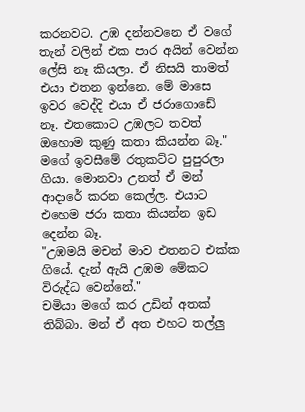කරනවට. උඹ දන්නවනෙ ඒ වගේ තැන් වලින් එක පාර අයින් වෙන්න ලේසි නෑ කියලා. ඒ නිසයි තාමත් එයා එතන ඉන්නෙ. මේ මාසෙ ඉවර වෙද්දි එයා ඒ ජරාගොඩේ නෑ. එතකොට උඹලට තවත් ඔහොම කුණු කතා කියන්න බෑ."
මගේ ඉවසීමේ රතුකට්ට පුපුරලා ගියා. මොනවා උනත් ඒ මන් ආදාරේ කරන කෙල්ල. එයාට එහෙම ජරා කතා කියන්න ඉඩ දෙන්න බෑ.
"උඹමයි මචන් මාව එතනට එක්ක ගියේ. දැන් ඇයි උඹම මේකට විරුද්ධ වෙන්නේ."
චමියා මගේ කර උඩින් අතක් තිබ්බා. මන් ඒ අත එහට තල්ලු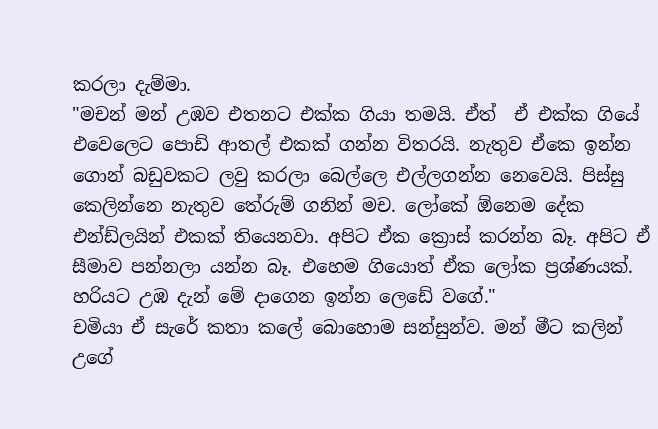කරලා දැම්මා.
"මචන් මන් උඹව එතනට එක්ක ගියා තමයි. ඒත්  ඒ එක්ක ගියේ එවෙලෙට පොඩි ආතල් එකක් ගන්න විතරයි. නැතුව ඒකෙ ඉන්න ගොන් බඩුවකට ලවු කරලා බෙල්ලෙ එල්ලගන්න නෙවෙයි. පිස්සු කෙලින්නෙ නැතුව තේරුම් ගනින් මච. ලෝකේ ඕනෙම දේක එන්ඩ්ලයින් එකක් තියෙනවා. අපිට ඒක ක්‍රොස් කරන්න බෑ. අපිට ඒ සීමාව පන්නලා යන්න බෑ. එහෙම ගියොත් ඒක ලෝක ප්‍රශ්ණයක්. හරියට උඹ දැන් මේ දාගෙන ඉන්න ලෙඩේ වගේ."
චමියා ඒ සැරේ කතා කලේ බොහොම සන්සුන්ව. මන් මීට කලින් උගේ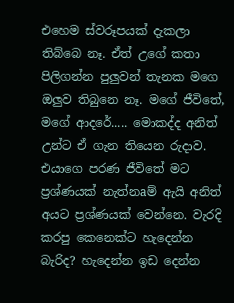එහෙම ස්වරූපයක් දැකලා තිබ්බෙ නෑ. ඒත් උගේ කතා පිලිගන්න පුලුවන් තැනක මගෙ ඔලුව තිබුනෙ නෑ. මගේ ජීවිතේ, මගේ ආදරේ..... මොකද්ද අනිත් උන්ට ඒ ගැන තියෙන රුදාව. එයාගෙ පරණ ජීවිතේ මට ප්‍රශ්ණයක් නැත්නaම් ඇ‍යි අනිත් අයට ප්‍රශ්ණයක් වෙන්නෙ. වැරදි කරපු කෙනෙක්ට හැදෙන්න බැරිද? හැදෙන්න ඉඩ දෙන්න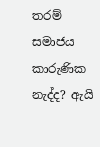තරම් සමාජය කාරුණික නැද්ද? ඇයි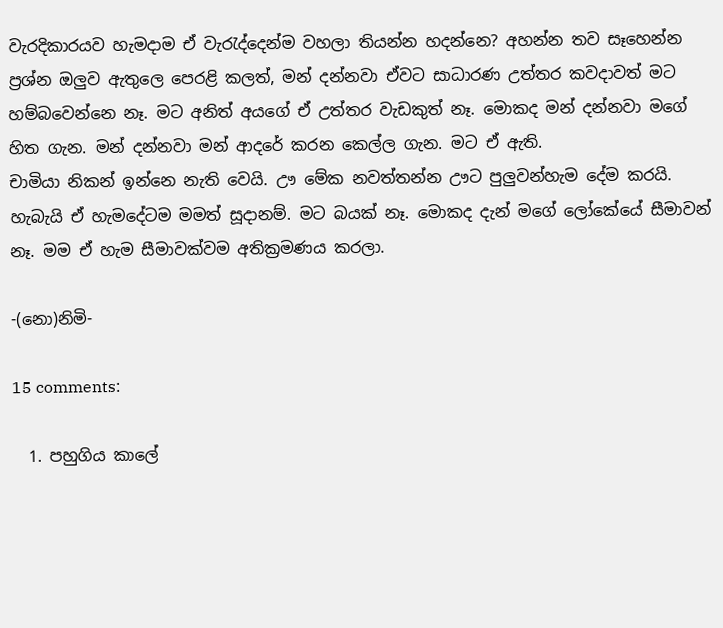වැරදිකාරයව හැමදාම ඒ වැරැද්දෙන්ම වහලා තියන්න හදන්නෙ? අහන්න තව සෑහෙන්න ප්‍රශ්න ඔලුව ඇතුලෙ පෙරළි කලත්, මන් දන්නවා ඒවට සාධාරණ උත්තර කවදාවත් මට හම්බවෙන්නෙ නෑ. මට අනිත් අයගේ ඒ උත්තර වැඩකුත් නෑ. මොකද මන් දන්නවා මගේ හිත ගැන. මන් දන්නවා මන් ආදරේ කරන කෙල්ල ගැන. මට ඒ ඇති.
චාමියා නිකන් ඉන්නෙ නැති වෙයි. ඌ මේක නවත්තන්න ඌට පුලුවන්හැම දේම කරයි. හැබැයි ඒ හැමදේටම මමත් සූදානම්. මට බයක් නෑ. මොකද දැන් මගේ ලෝකේයේ සීමාවන් නෑ. මම ඒ හැම සීමාවක්වම අතික්‍රමණය කරලා.

-(නො)නිමි-

15 comments:

  1. පහුගිය කාලේ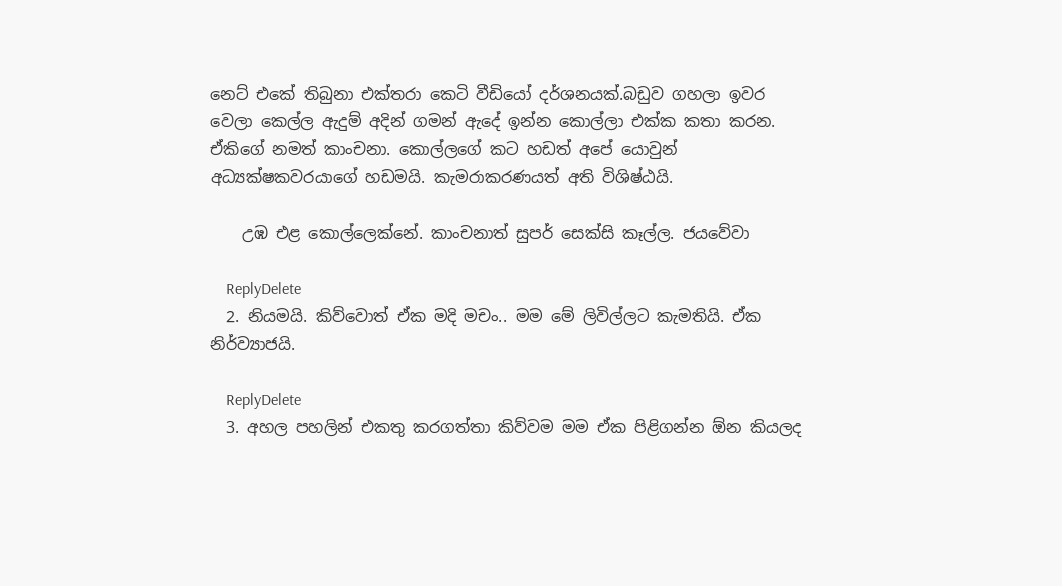නෙට් එකේ තිබුනා එක්තරා කෙටි වීඩියෝ දර්ශනයක්.බඩුව ගහලා ඉවර වෙලා කෙල්ල ඇදුම් අදින් ගමන් ඇදේ ඉන්න කොල්ලා එක්ක කතා කරන. ඒකිගේ නමත් කාංචනා. කොල්ලගේ කට හඩත් අපේ යොවුන් අධ්‍යක්ෂකවරයාගේ හඩමයි. කැමරාකරණයත් අති විශිෂ්ඨයි.

    උඹ එළ කොල්ලෙක්නේ. කාංචනාත් සුපර් සෙක්සි කෑල්ල. ජයවේවා

    ReplyDelete
  2. නියමයි. කිව්වොත් ඒක මදි මචං.. මම මේ ලිවිල්ලට කැමතියි. ඒක නිර්ව්‍යාජයි.

    ReplyDelete
  3. අහල පහලින් එකතු කරගත්තා කිව්වම මම ඒක පිළිගන්න ඕන කියලද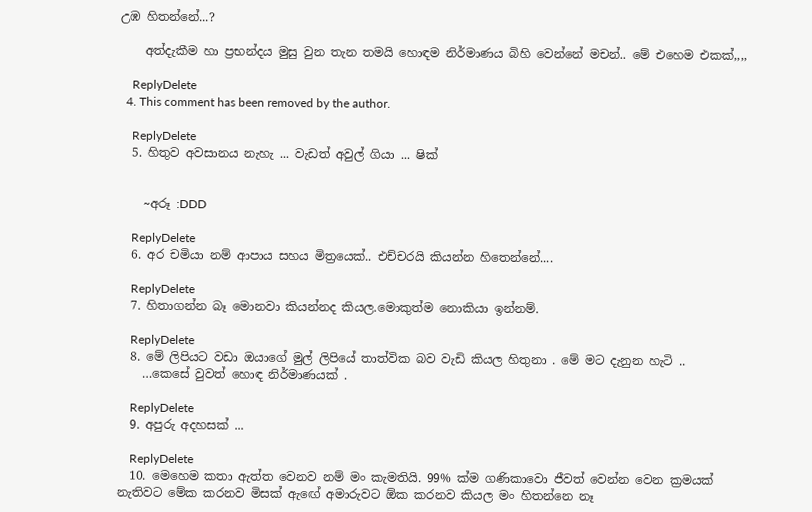උඹ හිතන්නේ...?

    අත්දැකීම හා ප්‍රභන්දය මුසු වුන තැන තමයි හොඳම නිර්මාණය බිහි වෙන්නේ මචන්.. මේ එහෙම එකක්,,,,

    ReplyDelete
  4. This comment has been removed by the author.

    ReplyDelete
  5. හිතුව අවසානය නැහැ ... වැඩත් අවුල් ගියා ... ෂික්


    ~අරූ :DDD

    ReplyDelete
  6. අර චමියා නම් ආපාය සහය මිත්‍රයෙක්.. එච්චරයි කියන්න හිතෙන්නේ....

    ReplyDelete
  7. හිතාගන්න බෑ මොනවා කියන්නද කියල.මොකුත්ම නොකියා ඉන්නම්.

    ReplyDelete
  8. මේ ලිපියට වඩා ඔයාගේ මුල් ලිපියේ තාත්වික බව වැඩි කියල හිතුනා . මේ මට දැනුන හැටි ..
    …කෙසේ වුවත් හොඳ නිර්මාණයක් .

    ReplyDelete
  9. අපුරු අදහසක් ...

    ReplyDelete
  10. මෙහෙම කතා ඇත්ත වෙනව නම් මං කැමතියි. 99% ක්ම ගණිකාවො ජීවත් වෙන්න වෙන ක්‍රමයක් නැතිවට මේක කරනව මිසක් ඇඟේ අමාරුවට ඕක කරනව කියල මං හිතන්නෙ නෑ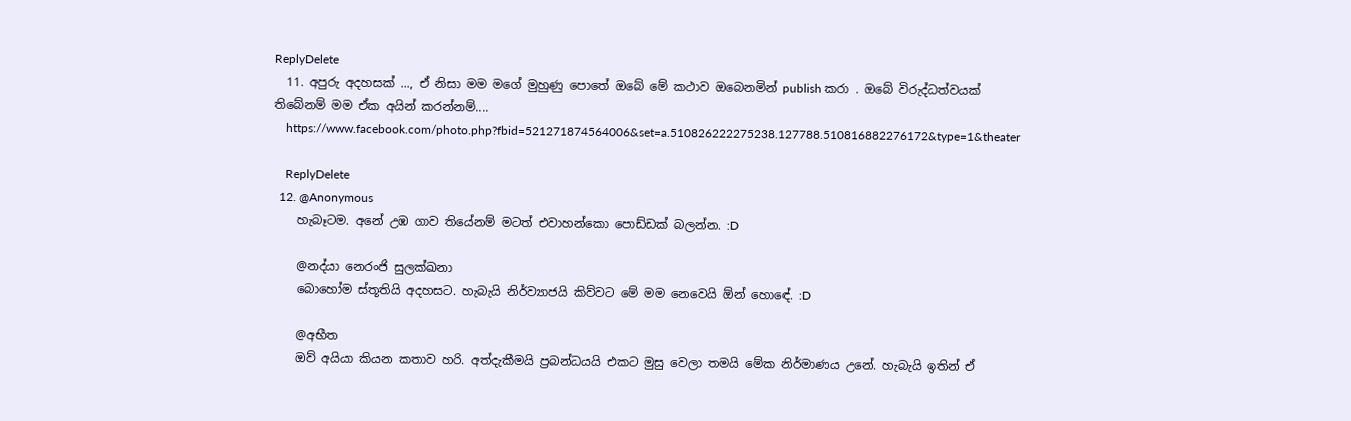ReplyDelete
  11. අපුරු අදහසක් ..., ඒ නිසා මම මගේ මුහුණු පොතේ ඔබේ මේ කථාව ඔබෙනමින් publish කරා . ඔබේ විරුද්ධත්වයක් තිබේනම් මම ඒක අයින් කරන්නම්....
    https://www.facebook.com/photo.php?fbid=521271874564006&set=a.510826222275238.127788.510816882276172&type=1&theater

    ReplyDelete
  12. @Anonymous
    හැබෑටම. අනේ උඹ ගාව තියේනම් මටත් එවාහන්කො පොඩ්ඩක් බලන්න. :D

    @නද්යා නෙරංජි සුලක්ඛනා
    බොහෝම ස්තූතියි අදහසට. හැබැයි නිර්ව්‍යාජයි කිව්වට මේ මම නෙවෙයි ඕන් හොඳේ. :D

    @අභීත
    ඔව් අයියා කියන කතාව හරි. අත්දැකීමයි ප්‍රබන්ධයයි එකට මුසු වෙලා තමයි මේක නිර්මාණය උනේ. හැබැයි ඉතින් ඒ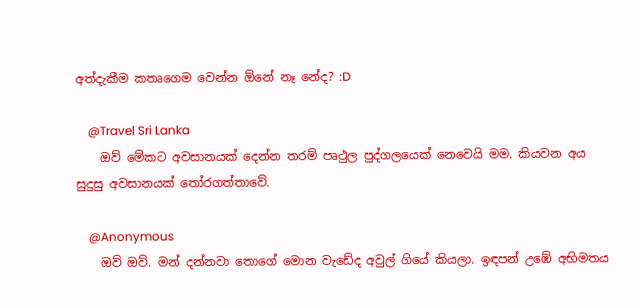අත්දැකීම කතෘගෙම වෙන්න ඕනේ නෑ නේද? :D

    @Travel Sri Lanka
    ඔව් මේකට අවසානයක් දෙන්න තරම් පෘථුල පුද්ගලයෙක් නෙවෙයි මම. කියවන අය සුදුසු අවසානයක් තෝරගත්තාවේ.

    @Anonymous
    ඔව් ඔව්. මන් දන්නවා තොගේ මොන වැඩේද අවුල් ගියේ කියලා. ඉඳපන් උඹේ අභිමතය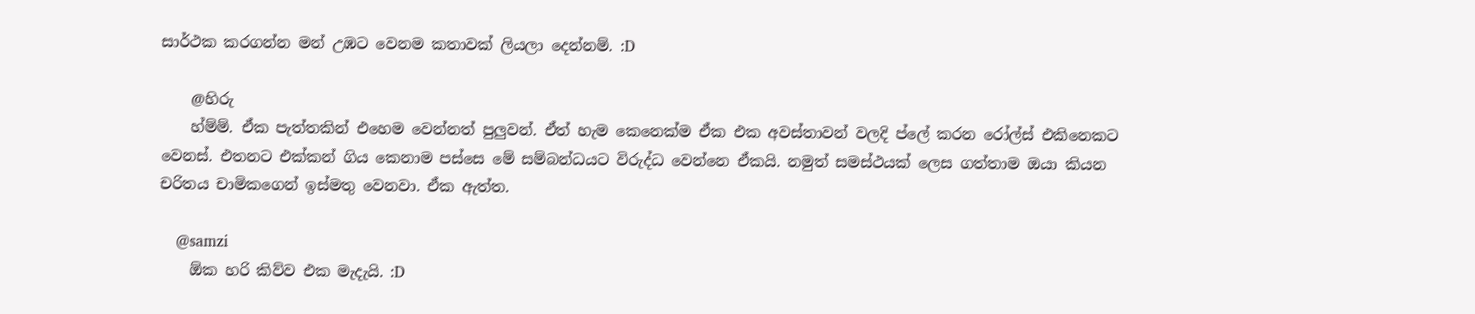සාර්ථක කරගන්න මන් උඹට වෙනම කතාවක් ලියලා දෙන්නම්. :D

    @හිරු
    හ්ම්ම්. ඒක පැත්තකින් එහෙම වෙන්නත් පුලුවන්. ඒත් හැම කෙනෙක්ම ඒක එක අවස්තාවන් වලදි ප්ලේ කරන රෝල්ස් එකිනෙකට වෙනස්. එතනට එක්කන් ගිය කෙනාම පස්සෙ මේ සම්බන්ධයට විරුද්ධ වෙන්නෙ ඒකයි. නමුත් සමස්ථයක් ලෙස ගත්තාම ඔයා කියන චරිතය චාමිකගෙන් ඉස්මතු වෙනවා. ඒක ඇත්ත.

    @samzi
    ඕක හරි කිව්ව එක මැදැයි. :D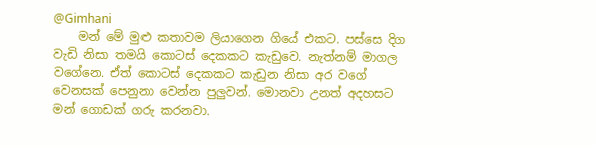@Gimhani
    මන් මේ මුළු කතාවම ලියාගෙන ගියේ එකට. පස්සෙ දිග වැඩි නිසා තමයි කොටස් දෙකකට කැඩුවෙ. නැත්නම් මාගල වගේනෙ. ඒත් කොටස් දෙකකට කැඩුන නිසා අර වගේ වෙනසක් පෙනුනා වෙන්න පුලුවන්. මොනවා උනත් අදහසට මන් ගොඩක් ගරු කරනවා.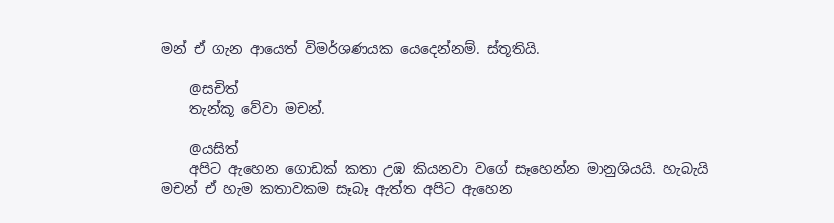මන් ඒ ගැන ආයෙත් විමර්ශණයක යෙදෙන්නම්. ස්තූතියි.

    @සචිත්
    තැන්කූ වේවා මචන්.

    @යසිත්
    අපිට ඇහෙන ගොඩක් කතා උඹ කියනවා වගේ සෑහෙන්න මානුශියයි. හැබැයි මචන් ඒ හැම කතාවකම සෑබෑ ඇත්ත අපිට ඇහෙන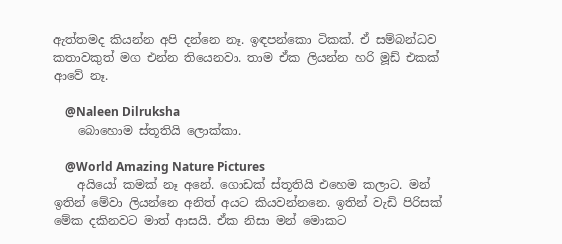ඇත්තමද කියන්න අපි දන්නෙ නෑ. ඉඳපන්කො ටිකක්. ඒ සම්බන්ධව කතාවකුත් මග එන්න තියෙනවා. තාම ඒක ලියන්න හරි මූඩ් එකක් ආවේ නෑ.

    @Naleen Dilruksha
    බොහොම ස්තූතියි ලොක්කා.

    @World Amazing Nature Pictures
    අයියෝ කමක් නෑ අනේ. ගොඩක් ස්තූතියි එහෙම කලාට. මන් ඉතින් මේවා ලියන්නෙ අනිත් අයට කියවන්නනෙ. ඉතින් වැඩි පිරිසක් මේක දකිනවට මාත් ආසයි. ඒක නිසා මන් මොකට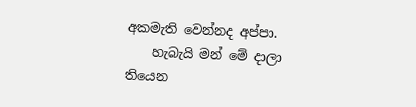අකමැති වෙන්නද අප්පා.
    හැබැයි මන් මේ දාලා තියෙන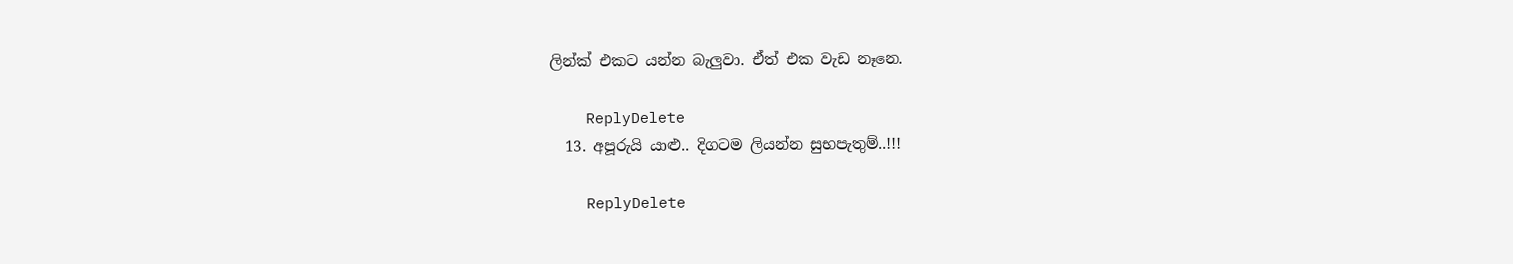ලින්ක් එකට යන්න බැලුවා. ඒත් එක වැඩ නෑනෙ.

    ReplyDelete
  13. අපූරුයි යාළු.. දිගටම ලියන්න සුභපැතුම්..!!!

    ReplyDelete